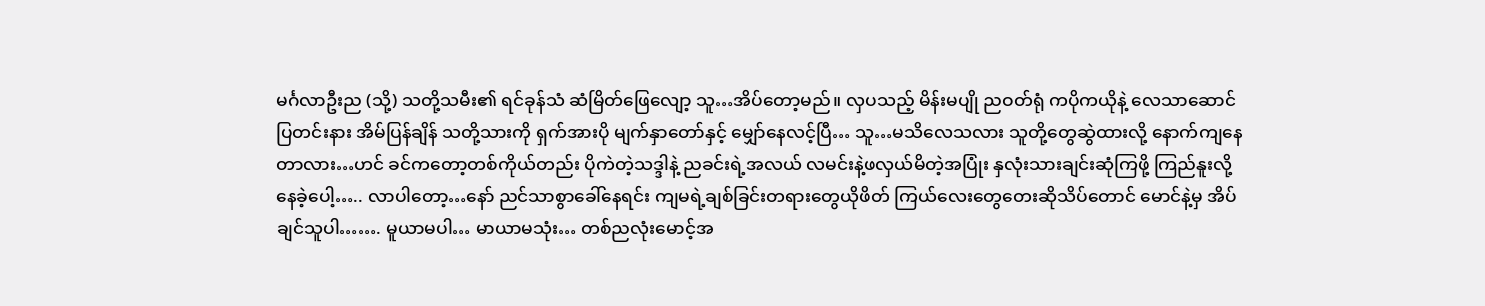မင်္ဂလာဦးည (သို့) သတို့သမီး၏ ရင်ခုန်သံ ဆံမြိတ်ဖြေလျော့ သူ…အိပ်တော့မည်။ လှပသည့် မိန်းမပျို ညဝတ်ရုံ ကပိုကယိုနဲ့ လေသာဆောင် ပြတင်းနား အိမ်ပြန်ချိန် သတို့သားကို ရှက်အားပို မျက်နှာတော်နှင့် မျှော်နေလင့်ပြီ… သူ…မသိလေသလား သူတို့တွေဆွဲထားလို့ နောက်ကျနေတာလား…ဟင် ခင်ကတော့တစ်ကိုယ်တည်း ပိုကဲတဲ့သဒ္ဒါနဲ့ ညခင်းရဲ့အလယ် လမင်းနဲ့ဖလှယ်မိတဲ့အပြုံး နှလုံးသားချင်းဆုံကြဖို့ ကြည်နူးလို့နေခဲ့ပေါ့….. လာပါတော့…နော် ညင်သာစွာခေါ်နေရင်း ကျမရဲ့ချစ်ခြင်းတရားတွေယိုဖိတ် ကြယ်လေးတွေတေးဆိုသိပ်တောင် မောင်နဲ့မှ အိပ်ချင်သူပါ……. မူယာမပါ… မာယာမသုံး… တစ်ညလုံးမောင့်အ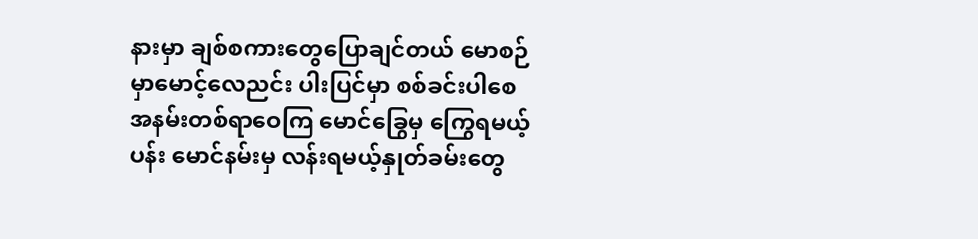နားမှာ ချစ်စကားတွေပြောချင်တယ် မောစဉ်မှာမောင့်လေညင်း ပါးပြင်မှာ စစ်ခင်းပါစေ အနမ်းတစ်ရာဝေကြ မောင်ခြွေမှ ကြွေရမယ့်ပန်း မောင်နမ်းမှ လန်းရမယ့်နှုတ်ခမ်းတွေ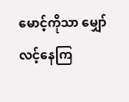မောင့်ကိုသာ မျှော်လင့်နေကြ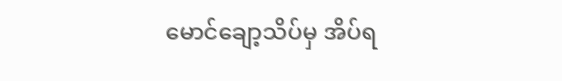မောင်ချော့သိပ်မှ အိပ်ရ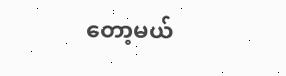တော့မယ်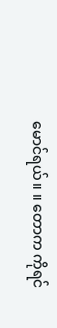မောင်ရယ်။ ။ တောက ကိုရင်